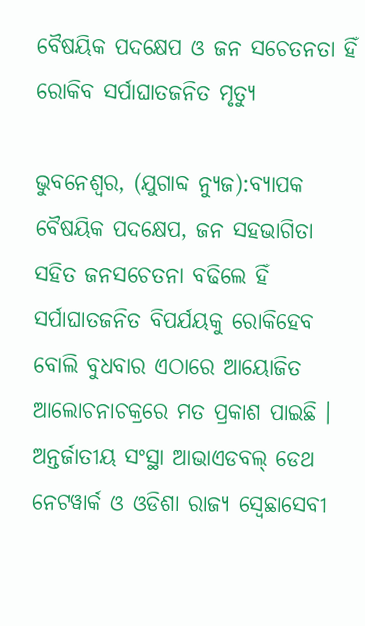ବୈଷୟିକ ପଦକ୍ଷେପ ଓ ଜନ ସଚେତନତା ହିଁ ରୋକିବ ସର୍ପାଘାତଜନିତ ମୃତ୍ୟୁ

ଭୁବନେଶ୍ୱର, (ଯୁଗାବ୍ଦ ନ୍ୟୁଜ):ବ୍ୟାପକ ବୈଷୟିକ ପଦକ୍ଷେପ, ଜନ ସହଭାଗିତା ସହିତ ଜନସଚେତନା ବଢିଲେ ହିଁ ସର୍ପାଘାତଜନିତ ବିପର୍ଯୟକୁ ରୋକିହେବ ବୋଲି ବୁଧବାର ଏଠାରେ ଆୟୋଜିତ ଆଲୋଚନାଚକ୍ରରେ ମତ ପ୍ରକାଶ ପାଇଛି । ଅନ୍ତର୍ଜାତୀୟ ସଂସ୍ଥା ଆଭାଏଡବଲ୍ ଡେଥ ନେଟୱାର୍କ ଓ ଓଡିଶା ରାଜ୍ୟ ସ୍ୱେଛାସେବୀ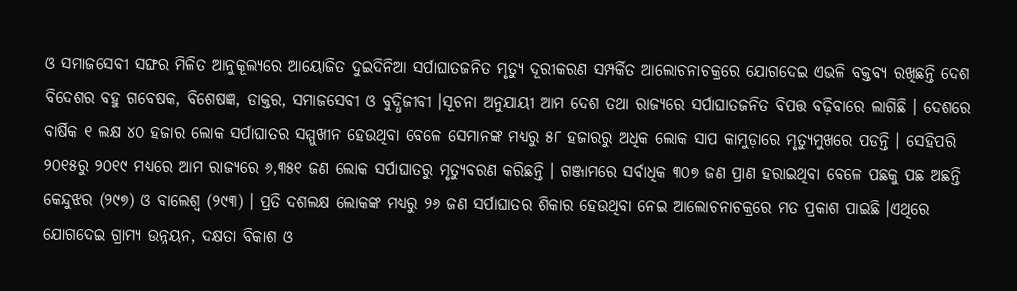ଓ ସମାଜସେବୀ ସଙ୍ଘର ମିଳିତ ଆନୁକୂଲ୍ୟରେ ଆୟୋଜିତ ଦୁଇଦିନିଆ ସର୍ପାଘାତଜନିତ ମୃତ୍ୟୁ ଦୂରୀକରଣ ସମ୍ପର୍କିତ ଆଲୋଚନାଚକ୍ରରେ ଯୋଗଦେଇ ଏଭଳି ବକ୍ତବ୍ୟ ରଖିଛନ୍ତି ଦେଶ ବିଦେଶର ବହୁ ଗବେଷକ, ବିଶେଷଜ୍ଞ, ଡାକ୍ତର, ସମାଜସେବୀ ଓ ବୁଦ୍ଧିଜୀବୀ ।ସୂଚନା ଅନୁଯାୟୀ ଆମ ଦେଶ ତଥା ରାଜ୍ୟରେ ସର୍ପାଘାତଜନିତ ବିପତ୍ତ ବଢ଼ିବାରେ ଲାଗିଛି । ଦେଶରେ ବାର୍ଷିକ ୧ ଲକ୍ଷ ୪୦ ହଜାର ଲୋକ ସର୍ପାଘାତର ସମ୍ମୁଖୀନ ହେଉଥିବା ବେଳେ ସେମାନଙ୍କ ମଧ୍ୟରୁ ୫୮ ହଜାରରୁ ଅଧିକ ଲୋକ ସାପ କାମୁଡ଼ାରେ ମୃତ୍ୟୁମୁଖରେ ପଡନ୍ତି । ସେହିପରି ୨୦୧୫ରୁ ୨୦୧୯ ମଧ୍ୟରେ ଆମ ରାଜ୍ୟରେ ୬,୩୫୧ ଜଣ ଲୋକ ସର୍ପାଘାତରୁ ମୃତ୍ୟୁବରଣ କରିଛନ୍ତି । ଗଞ୍ଜାମରେ ସର୍ବାଧିକ ୩୦୭ ଜଣ ପ୍ରାଣ ହରାଇଥିବା ବେଳେ ପଛକୁ ପଛ ଅଛନ୍ତି କେନ୍ଦୁଝର (୨୯୭) ଓ ବାଲେଶ୍ୱ (୨୯୩) । ପ୍ରତି ଦଶଲକ୍ଷ ଲୋକଙ୍କ ମଧ୍ୟରୁ ୨୬ ଜଣ ସର୍ପାଘାତର ଶିକାର ହେଉଥିବା ନେଇ ଆଲୋଚନାଚକ୍ରରେ ମତ ପ୍ରକାଶ ପାଇଛି ।ଏଥିରେ ଯୋଗଦେଇ ଗ୍ରାମ୍ୟ ଉନ୍ନୟନ, ଦକ୍ଷତା ବିକାଶ ଓ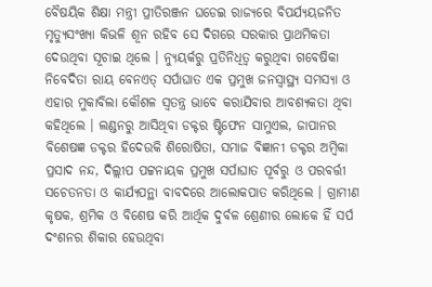ବୈଷୟିକ ଶିକ୍ଷା ମନ୍ତ୍ରୀ ପ୍ରୀତିରଞ୍ଜନ ଘଡେଇ ରାଜ୍ୟରେ ବିପର୍ଯ୍ୟୟଜନିତ ମୃତ୍ୟୁସଂଖ୍ୟା କିଭଳି ଶୂନ ରହିବ ସେ ଦିଗରେ ସରକାର ପ୍ରାଥମିକତା ଦେଉଥିବା ସୂଚାଇ ଥିଲେ । ନ୍ୟୁୟର୍କରୁ ପ୍ରତିନିଧିତ୍ୱ କରୁଥିବା ଗବେଷିକା ନିବେଦିତା ରାୟ ବେନଏତ୍ ସର୍ପାଘାତ ଏକ ପ୍ରମୁଖ ଜନସ୍ୱାସ୍ଥ୍ୟ ସମସ୍ୟା ଓ ଏହାର ମୁକାବିଲା କୌଶଳ ସ୍ୱତନ୍ତ୍ର ଭାବେ କରାଯିବାର ଆବଶ୍ୟକତା ଥିବା କହିଥିଲେ । ଲଣ୍ଡନରୁ ଆସିଥିବା ଡକ୍ଟର ଷ୍ଟିଫେନ ସାମୁଏଲ, ଜାପାନର ବିଶେଷଜ୍ଞ ଡକ୍ଟର ହିଦେଉକି ଶିରୋଷିତା, ସମାଜ ବିଜ୍ଞାନୀ ଡକ୍ଟର ଅମ୍ବିକା ପ୍ରସାଦ ନନ୍ଦ, ଦିଲ୍ଲୀପ ପଟ୍ଟନାୟକ ପ୍ରମୁଖ ସର୍ପାଘାତ ପୂର୍ବରୁ ଓ ପରବର୍ତ୍ତୀ ସଚେତନତା ଓ କାର୍ଯ୍ୟପନ୍ଥା ବାବଦରେ ଆଲୋକପାତ କରିଥିଲେ । ଗ୍ରାମୀଣ କୃଷକ, ଶ୍ରମିକ ଓ ବିଶେଷ କରି ଆର୍ଥିକ ଦୁର୍ବଳ ଶ୍ରେଣୀର ଲୋକେ ହିଁ ସର୍ପ ଦଂଶନର ଶିକାର ହେଉଥିବା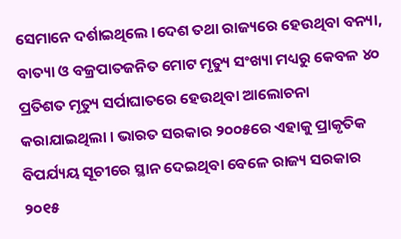ସେମାନେ ଦର୍ଶାଇଥିଲେ ।ଦେଶ ତଥା ରାଜ୍ୟରେ ହେଉଥିବା ବନ୍ୟା, ବାତ୍ୟା ଓ ବଜ୍ରପାତଜନିତ ମୋଟ ମୃତ୍ୟୁ ସଂଖ୍ୟା ମଧ୍ୟରୁ କେବଳ ୪୦ ପ୍ରତିଶତ ମୃତ୍ୟୁ ସର୍ପାଘାତରେ ହେଉଥିବା ଆଲୋଚନା କରାଯାଇଥିଲା । ଭାରତ ସରକାର ୨୦୦୫ରେ ଏହାକୁ ପ୍ରାକୃତିକ ବିପର୍ଯ୍ୟୟ ସୂଚୀରେ ସ୍ଥାନ ଦେଇଥିବା ବେଳେ ରାଜ୍ୟ ସରକାର ୨୦୧୫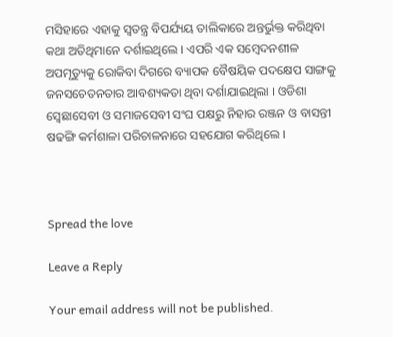ମସିହାରେ ଏହାକୁ ସ୍ୱତନ୍ତ୍ର ବିପର୍ଯ୍ୟୟ ତାଲିକାରେ ଅନ୍ତର୍ଭୁକ୍ତ କରିଥିବା କଥା ଅତିଥିମାନେ ଦର୍ଶାଇଥିଲେ । ଏପରି ଏକ ସମ୍ବେଦନଶୀଳ ଅପମୃତ୍ୟୁକୁ ରୋକିବା ଦିଗରେ ବ୍ୟାପକ ବୈଷୟିକ ପଦକ୍ଷେପ ସାଙ୍ଗକୁ ଜନସଚେତନତାର ଆବଶ୍ୟକତା ଥିବା ଦର୍ଶାଯାଇଥିଲା । ଓଡିଶା ସ୍ୱେଛାସେବୀ ଓ ସମାଜସେବୀ ସଂଘ ପକ୍ଷରୁ ନିହାର ରଞ୍ଜନ ଓ ବାସନ୍ତୀ ଷଢଙ୍ଗି କର୍ମଶାଳା ପରିଚାଳନାରେ ସହଯୋଗ କରିଥିଲେ ।



Spread the love

Leave a Reply

Your email address will not be published.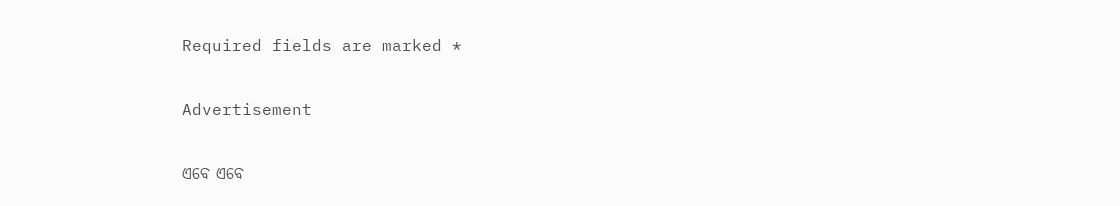Required fields are marked *

Advertisement

ଏବେ ଏବେ